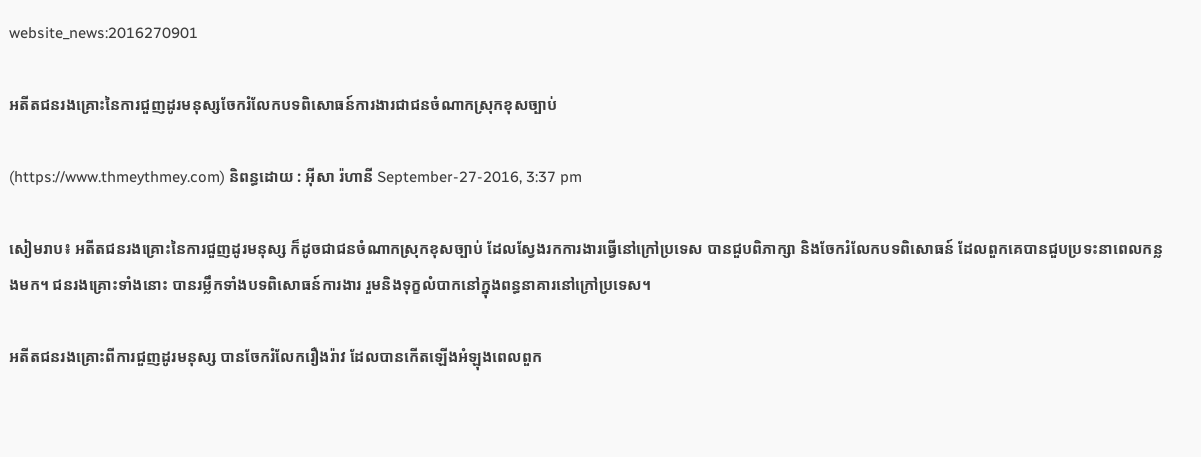website_news:2016270901

អតីតជនរងគ្រោះនៃការជួញដូរមនុស្សចែករំលែកបទពិសោធន៍ការងារជាជនចំណាកស្រុកខុសច្បាប់

(https://www.thmeythmey.com) និពន្ធដោយ : អ៊ីសា រ៉ហានី September-27-2016, 3:37 pm

សៀមរាប៖ អតីតជនរងគ្រោះនៃការជួញដូរមនុស្ស ក៏ដូចជាជនចំណាកស្រុកខុសច្បាប់ ដែលស្វែងរកការងារធ្វើនៅក្រៅប្រទេស បានជួបពិភាក្សា និងចែករំលែកបទពិសោធន៍ ដែលពួកគេបានជួបប្រទះនាពេលកន្លងមក។ ជនរងគ្រោះទាំងនោះ បានរម្លឹកទាំងបទពិសោធន៍ការងារ រួមនិងទុក្ខលំបាកនៅក្នុងពន្ធនាគារនៅក្រៅប្រទេស។

អតីតជនរងគ្រោះពីការជួញដូរមនុស្ស បានចែករំលែករឿងរ៉ាវ ដែលបានកើតឡើងអំឡុងពេលពួក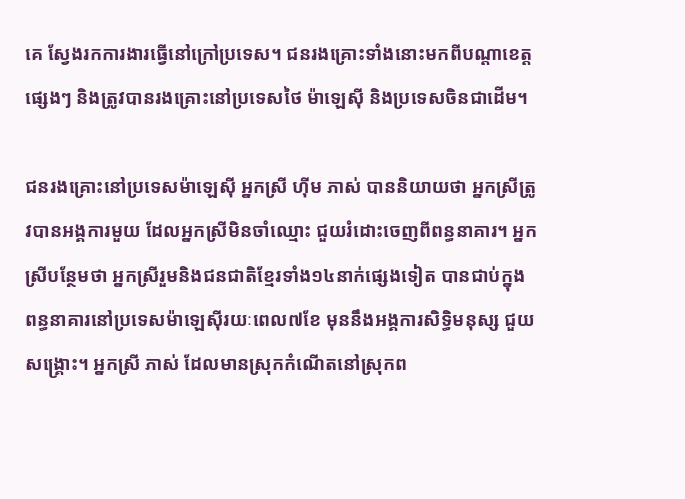គេ ស្វែងរកការងារធ្វើនៅក្រៅប្រទេស។ ជនរងគ្រោះទាំងនោះមកពីបណ្តាខេត្តផ្សេងៗ និងត្រូវបានរងគ្រោះនៅប្រទេសថៃ ម៉ាឡេស៊ី និងប្រទេសចិនជាដើម។

ជនរងគ្រោះនៅប្រទេសម៉ាឡេស៊ី អ្នកស្រី ហ៊ីម ភាស់ បាននិយាយថា អ្នកស្រីត្រូវបានអង្គការមួយ ដែលអ្នកស្រីមិនចាំឈ្មោះ ជួយរំដោះចេញពីពន្ធនាគារ។ អ្នកស្រីបន្ថែមថា អ្នកស្រីរួមនិងជនជាតិខ្មែរទាំង១៤នាក់ផ្សេងទៀត បានជាប់ក្នុងពន្ធនាគារនៅប្រទេសម៉ាឡេស៊ីរយៈពេល៧ខែ មុននឹងអង្គការសិទ្ធិមនុស្ស ជួយសង្គ្រោះ។ អ្នកស្រី ភាស់ ដែលមានស្រុកកំណើតនៅស្រុកព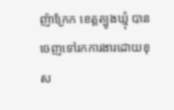ញ៉ាក្រែក ខេត្តត្បូងឃ្មុំ បានចេញទៅរកការងារដោយខុស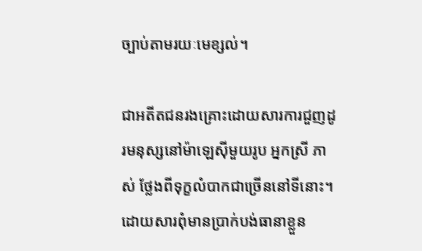ច្បាប់តាមរយៈមេខ្សល់។

ជាអតីតជនរងគ្រោះដោយសារការជួញដូរមនុស្សនៅម៉ាឡេស៊ីមួយរូប អ្នកស្រី ភាស់ ថ្លែងពីទុក្ខលំបាកជាច្រើននៅទីនោះ។ ដោយសារពុំមានប្រាក់បង់ធានាខ្លួន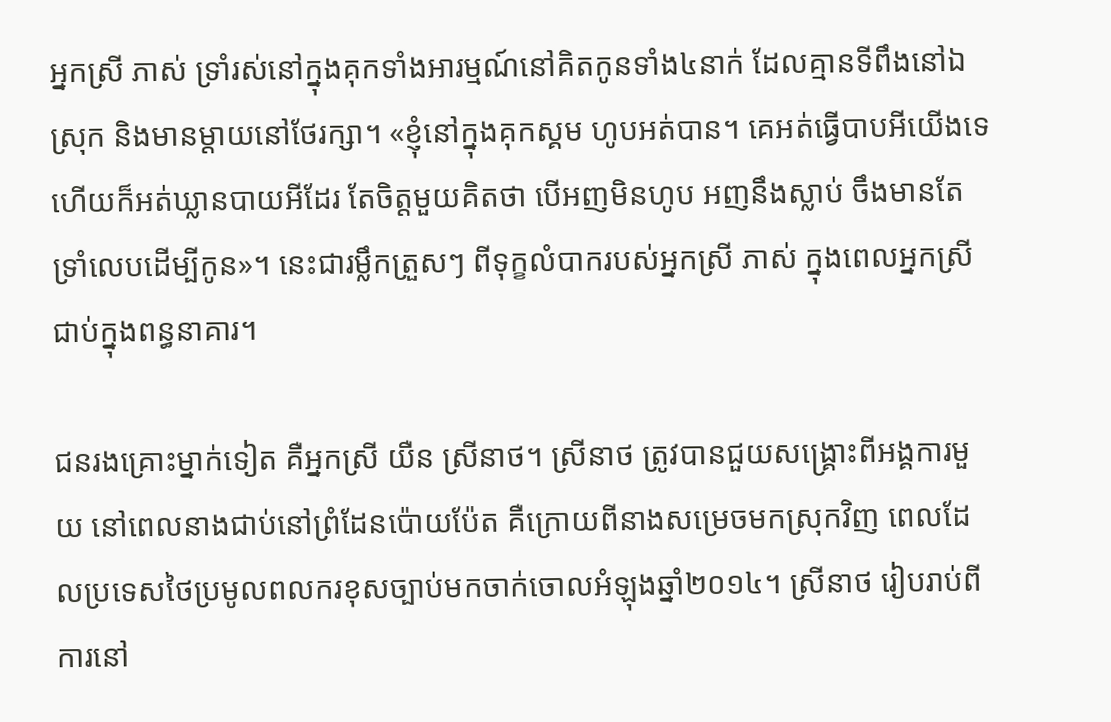អ្នកស្រី ភាស់ ទ្រាំរស់នៅក្នុងគុកទាំងអារម្មណ៍នៅគិតកូនទាំង៤នាក់ ដែលគ្មានទីពឹងនៅឯស្រុក និងមានម្តាយនៅថែរក្សា។ «ខ្ញុំនៅក្នុងគុកស្គម ហូបអត់បាន។ គេអត់ធ្វើបាបអីយើងទេ ហើយក៏អត់ឃ្លានបាយអីដែរ តែចិត្តមួយគិតថា បើអញមិនហូប អញនឹងស្លាប់ ចឹងមានតែទ្រាំលេបដើម្បីកូន»។ នេះជារម្លឹកត្រួសៗ ពីទុក្ខលំបាករបស់អ្នកស្រី ភាស់ ក្នុងពេលអ្នកស្រីជាប់ក្នុងពន្ធនាគារ។

ជនរងគ្រោះម្នាក់ទៀត គឺអ្នកស្រី យឺន ស្រីនាថ។ ស្រីនាថ ត្រូវបានជួយសង្គ្រោះពីអង្គការមួយ នៅពេលនាងជាប់នៅព្រំដែនប៉ោយប៉ែត គឺក្រោយពីនាងសម្រេចមកស្រុកវិញ ពេលដែលប្រទេសថៃប្រមូលពលករខុសច្បាប់មកចាក់ចោលអំឡុងឆ្នាំ២០១៤។ ស្រីនាថ រៀបរាប់ពីការនៅ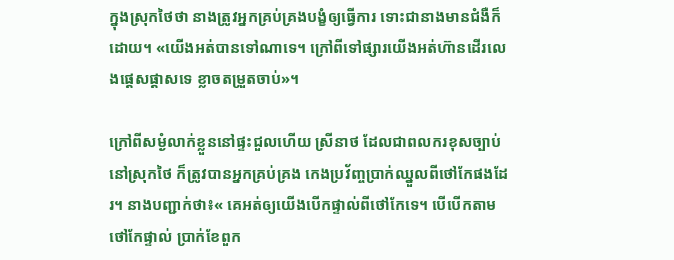ក្នុងស្រុកថៃថា នាងត្រូវអ្នកគ្រប់គ្រងបង្ខំឲ្យធ្វើការ ទោះជានាងមានជំងឺក៏ដោយ។ «យើងអត់បានទៅណាទេ។ ក្រៅពីទៅផ្សារយើងអត់ហ៊ានដើរលេងផ្តេសផ្តាសទេ ខ្លាចតម្រួតចាប់»។

ក្រៅពីសម្ងំលាក់ខ្លួននៅផ្ទះជួលហើយ ស្រីនាថ ដែលជាពលករខុសច្បាប់នៅស្រុកថៃ ក៏ត្រូវបានអ្នកគ្រប់គ្រង កេងប្រវ័ញ្ចប្រាក់ឈ្នួលពីថៅកែផងដែរ។ នាងបញ្ជាក់ថា៖« គេអត់ឲ្យយើងបើកផ្ទាល់ពីថៅកែទេ។ បើបើកតាមថៅកែផ្ទាល់ ប្រាក់ខែពួក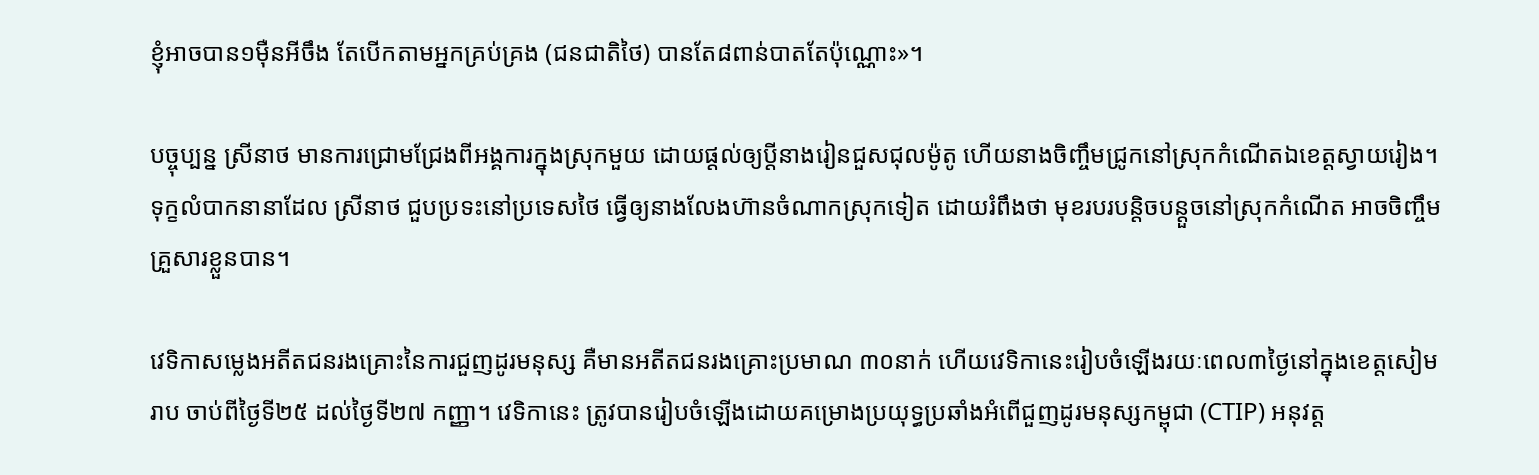ខ្ញុំអាចបាន១ម៉ឺនអីចឹង តែបើកតាមអ្នកគ្រប់គ្រង (ជនជាតិថៃ) បានតែ៨ពាន់បាតតែប៉ុណ្ណោះ»។

បច្ចុប្បន្ន ស្រីនាថ មានការជ្រោមជ្រែងពីអង្គការក្នុងស្រុកមួយ ដោយផ្តល់ឲ្យប្តីនាងរៀនជួសជុលម៉ូតូ ហើយនាងចិញ្ចឹមជ្រូកនៅស្រុកកំណើតឯខេត្តស្វាយរៀង។ ទុក្ខលំបាកនានាដែល ស្រីនាថ ជួបប្រទះនៅប្រទេសថៃ ធ្វើឲ្យនាងលែងហ៊ានចំណាកស្រុកទៀត ដោយរំពឹងថា មុខរបរបន្តិចបន្តួចនៅស្រុកកំណើត អាចចិញ្ចឹមគ្រួសារខ្លួនបាន។

វេទិកាសម្លេងអតីតជនរងគ្រោះនៃការជួញដូរមនុស្ស គឺមានអតីតជនរងគ្រោះប្រមាណ ៣០នាក់ ហើយវេទិកានេះរៀបចំឡើងរយៈពេល៣ថ្ងៃនៅក្នុងខេត្តសៀមរាប ចាប់ពីថ្ងៃទី២៥ ដល់ថ្ងៃទី២៧ កញ្ញា។ វេទិកានេះ ត្រូវបានរៀបចំឡើងដោយគម្រោងប្រយុទ្ធប្រឆាំងអំពើជួញដូរមនុស្សកម្ពុជា (CTIP) អនុវត្ត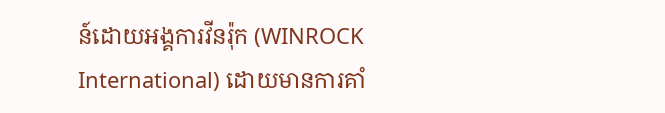ន៍ដោយអង្គការវីនរ៉ុក (WINROCK International) ដោយមានការគាំ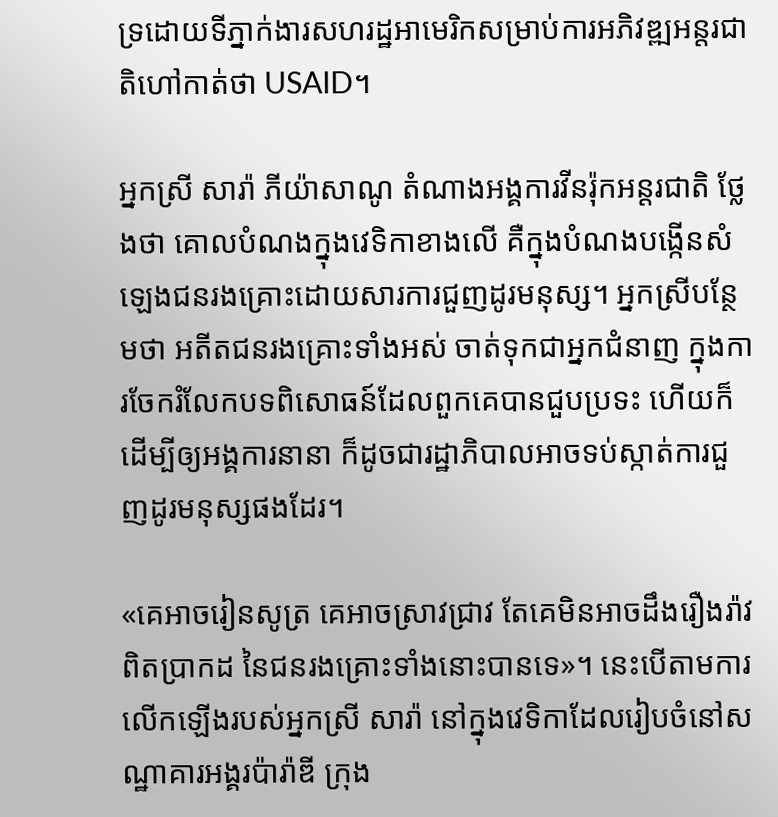ទ្រដោយទីភ្នាក់ងារសហរដ្ឋអាមេរិកសម្រាប់ការអភិវឌ្ឍអន្តរជាតិហៅកាត់ថា USAID។

អ្នកស្រី សារ៉ា ភីយ៉ាសាណូ តំណាងអង្គការវីនរ៉ុកអន្តរជាតិ ថ្លែងថា គោលបំណងក្នុងវេទិកាខាងលើ គឺក្នុងបំណងបង្កើនសំឡេងជនរងគ្រោះដោយសារការជួញដូរមនុស្ស។ អ្នកស្រីបន្ថែមថា អតីតជនរងគ្រោះទាំងអស់ ចាត់ទុកជាអ្នកជំនាញ ក្នុងការចែករំលែកបទពិសោធន៍ដែលពួកគេបានជួបប្រទះ ហើយក៏ដើម្បីឲ្យអង្គការនានា ក៏ដូចជារដ្ឋាភិបាលអាចទប់ស្កាត់ការជួញដូរមនុស្សផងដែរ។

«គេអាចរៀនសូត្រ គេអាចស្រាវជ្រាវ តែគេមិនអាចដឹងរឿងរ៉ាវពិតប្រាកដ នៃជនរងគ្រោះទាំងនោះបានទេ»។ នេះបើតាមការលើកឡើងរបស់អ្នកស្រី សារ៉ា នៅក្នុងវេទិកាដែលរៀបចំនៅសណ្ឋាគារអង្គរប៉ារ៉ាឌី ក្រុង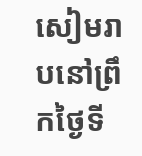សៀមរាបនៅព្រឹកថ្ងៃទី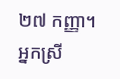២៧ កញ្ញា។ អ្នកស្រី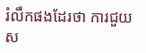រំលឹកផងដែរថា ការជួយស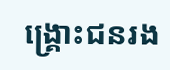ង្គ្រោះជនរង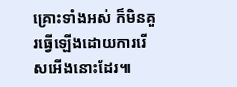គ្រោះទាំងអស់ ក៏មិនគួរធ្វើឡើងដោយការរើសអើងនោះដែរ៕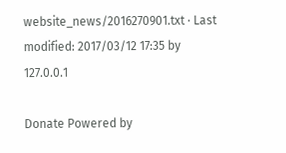website_news/2016270901.txt · Last modified: 2017/03/12 17:35 by 127.0.0.1

Donate Powered by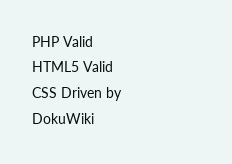PHP Valid HTML5 Valid CSS Driven by DokuWiki